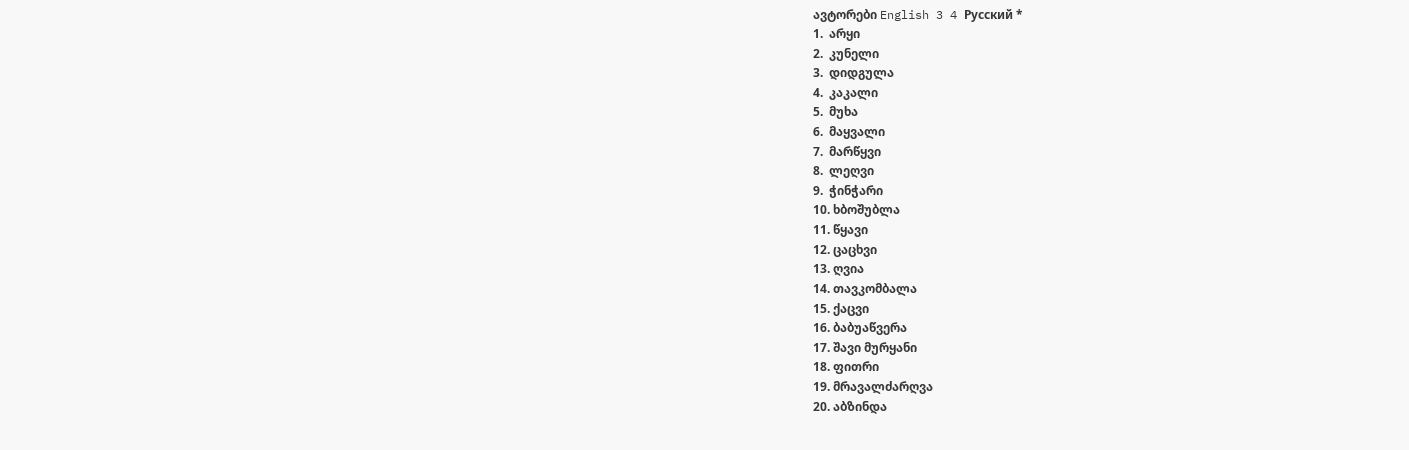ავტორები English 3 4 Русский *
1.  არყი
2.  კუნელი
3.  დიდგულა
4.  კაკალი
5.  მუხა
6.  მაყვალი
7.  მარწყვი
8.  ლეღვი
9.  ჭინჭარი
10. ხბოშუბლა
11. წყავი
12. ცაცხვი
13. ღვია
14. თავკომბალა
15. ქაცვი
16. ბაბუაწვერა
17. შავი მურყანი
18. ფითრი
19. მრავალძარღვა
20. აბზინდა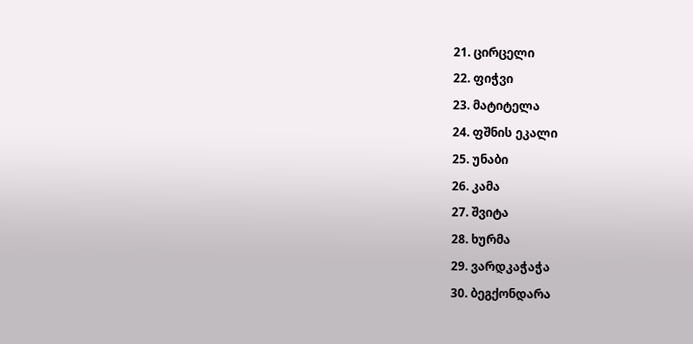21. ცირცელი
22. ფიჭვი
23. მატიტელა
24. ფშნის ეკალი
25. უნაბი
26. კამა
27. შვიტა
28. ხურმა
29. ვარდკაჭაჭა
30. ბეგქონდარა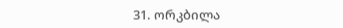31. ორკბილა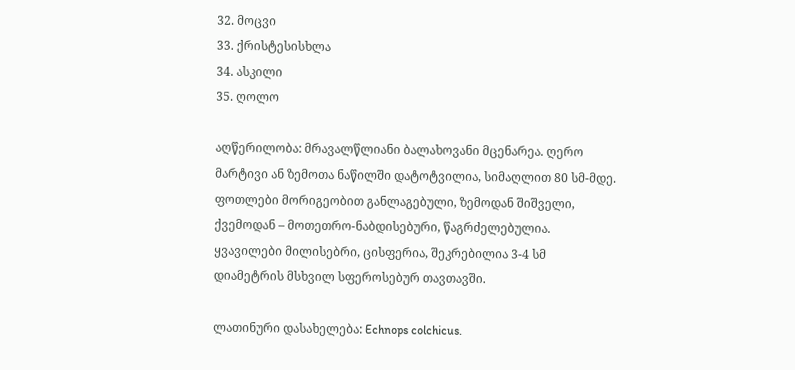32. მოცვი
33. ქრისტესისხლა
34. ასკილი
35. ღოლო

აღწერილობა: მრავალწლიანი ბალახოვანი მცენარეა. ღერო მარტივი ან ზემოთა ნაწილში დატოტვილია, სიმაღლით 80 სმ-მდე. ფოთლები მორიგეობით განლაგებული, ზემოდან შიშველი, ქვემოდან – მოთეთრო-ნაბდისებური, წაგრძელებულია. ყვავილები მილისებრი, ცისფერია, შეკრებილია 3-4 სმ დიამეტრის მსხვილ სფეროსებურ თავთავში.

ლათინური დასახელება: Echnops colchicus.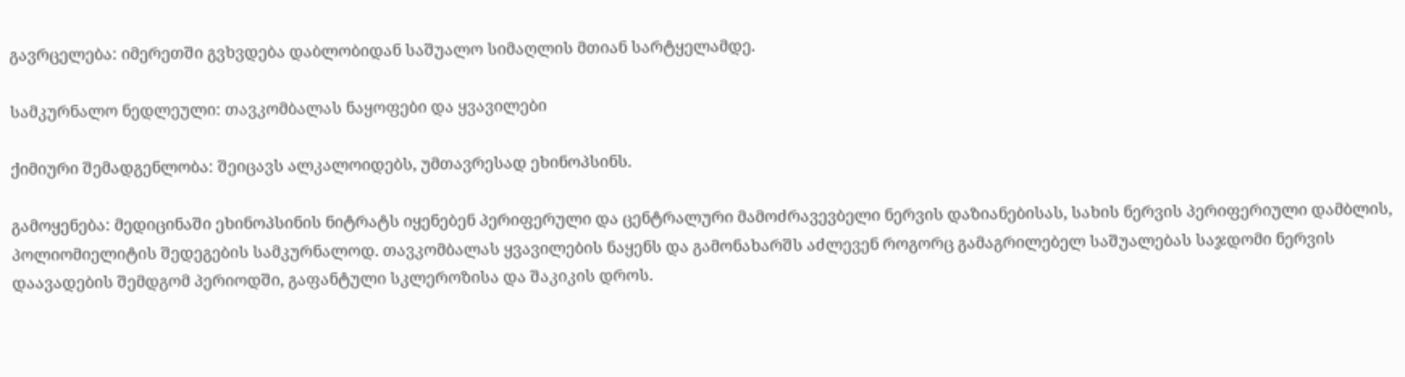გავრცელება: იმერეთში გვხვდება დაბლობიდან საშუალო სიმაღლის მთიან სარტყელამდე.

სამკურნალო ნედლეული: თავკომბალას ნაყოფები და ყვავილები

ქიმიური შემადგენლობა: შეიცავს ალკალოიდებს, უმთავრესად ეხინოპსინს.

გამოყენება: მედიცინაში ეხინოპსინის ნიტრატს იყენებენ პერიფერული და ცენტრალური მამოძრავევბელი ნერვის დაზიანებისას, სახის ნერვის პერიფერიული დამბლის, პოლიომიელიტის შედეგების სამკურნალოდ. თავკომბალას ყვავილების ნაყენს და გამონახარშს აძლევენ როგორც გამაგრილებელ საშუალებას საჯდომი ნერვის დაავადების შემდგომ პერიოდში, გაფანტული სკლეროზისა და შაკიკის დროს.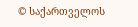© საქართველოს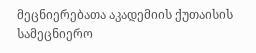მეცნიერებათა აკადემიის ქუთაისის სამეცნიერო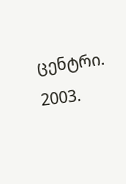ცენტრი. 2003.